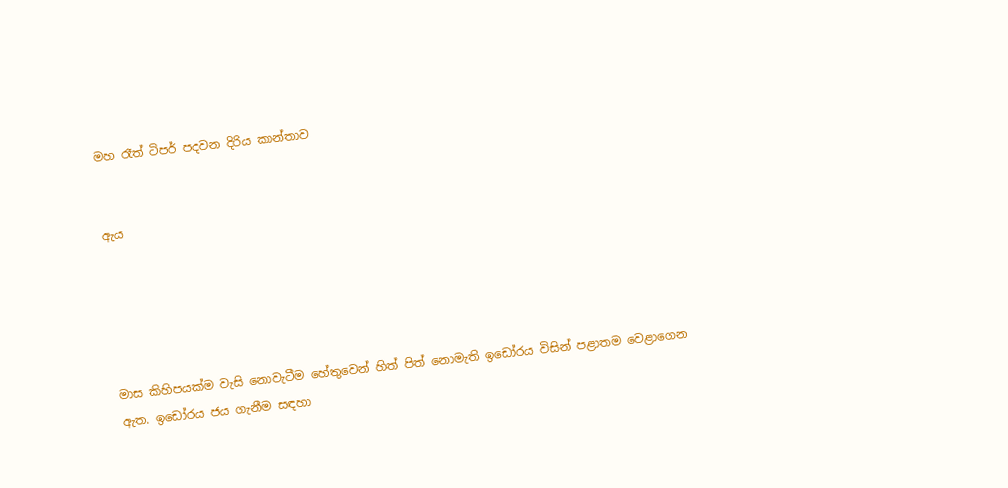මහ රෑත් ටිපර් පදවන දිරිය කාන්තාව


ඇය





මාස කිහිපයක්ම වැසි නොවැටීම හේතුවෙන් හිත් පිත් නොමැති ඉඩෝරය විසින් පළාතම වෙළාගෙන ඇත. ඉඩෝරය ජය ගැනීම සඳහා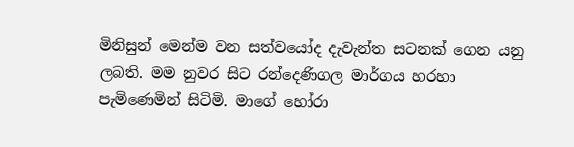මිනිසුන් මෙන්ම වන සත්වයෝද දැවැන්ත සටනක් ගෙන යනු ලබති. මම නුවර සිට රන්දෙණිගල මාර්ගය හරහා පැමිණෙමින් සිටිමි. මාගේ හෝරා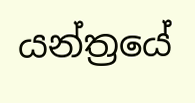යන්ත්‍රයේ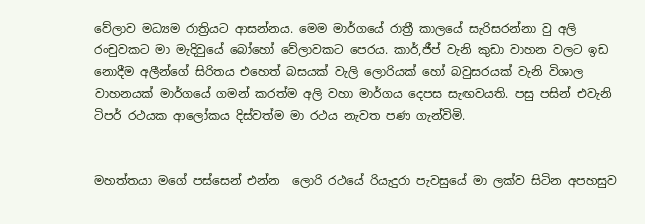වේලාව මධ්‍යම රාත්‍රියට ආසන්නය. මෙම මාර්ගයේ රාත්‍රී කාලයේ සැරිසරන්නා වු අලි රංචුවකට මා මැදිවුයේ බෝහෝ වේලාවකට පෙරය. කාර්,ජීප් වැනි කුඩා වාහන වලට ඉඩ නොදීම අලීන්ගේ සිරිතය එහෙත් බසයක් වැලි ලොරියක් හෝ බවුසරයක් වැනි විශාල වාහනයක් මාර්ගයේ ගමන් කරත්ම අලි වහා මාර්ගය දෙපස සැඟවයති. පසු පසින් එවැනි ටිපර් රථයක ආලෝකය දිස්වත්ම මා රථය නැවත පණ ගැන්විමි.


මහත්තයා මගේ පස්සෙන් එන්න  ලොරි රථයේ රියැදුරා පැවසුයේ මා ලක්ව සිටින අපහසුව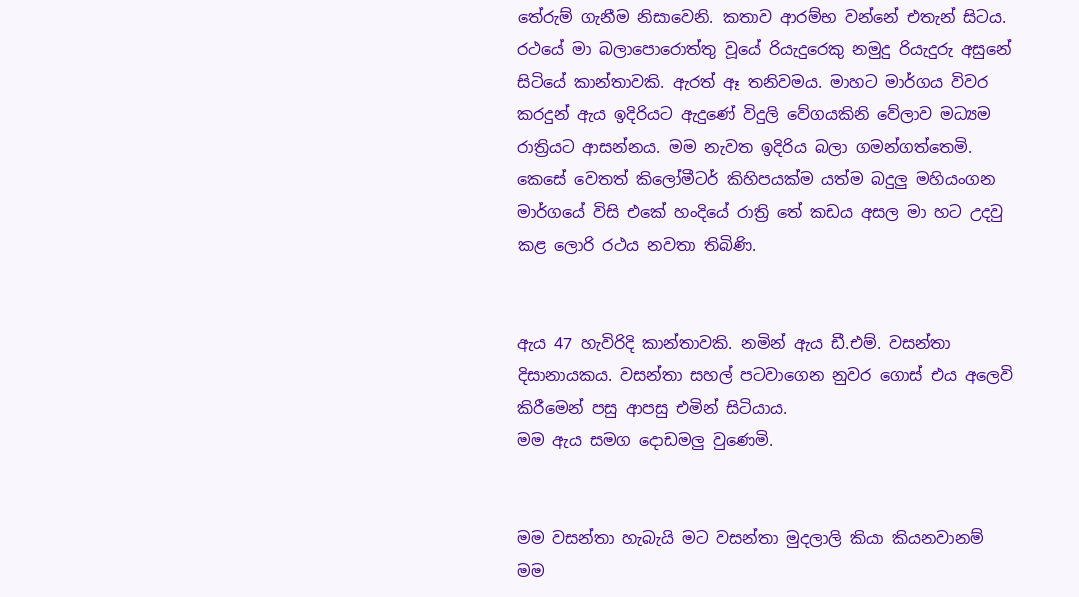තේරුම් ගැනීම නිසාවෙනි. කතාව ආරම්භ වන්නේ එතැන් සිටය. රථයේ මා බලාපොරොත්තු වූයේ රියැදුරෙකු නමුදු රියැදුරු අසුනේ සිටියේ කාන්තාවකි. ඇරත් ඈ තනිවමය. මාහට මාර්ගය විවර කරදුන් ඇය ඉදිරියට ඇදුණේ විදුලි වේගයකිනි වේලාව මධ්‍යම රාත්‍රියට ආසන්නය. මම නැවත ඉදිරිය බලා ගමන්ගත්තෙමි. කෙසේ වෙතත් කිලෝමීටර් කිහිපයක්ම යත්ම බදුලු මහියංගන මාර්ගයේ විසි එකේ හංදියේ රාත්‍රි තේ කඩය අසල මා හට උදවු කළ ලොරි රථය නවතා තිබිණි.


ඇය 47 හැවිරිදි කාන්තාවකි. නමින් ඇය ඩී.එම්. වසන්තා දිසානායකය. වසන්තා සහල් පටවාගෙන නුවර ගොස් එය අලෙවි කිරීමෙන් පසු ආපසු එමින් සිටියාය.
මම ඇය සමග දොඩමලු වුණෙමි.


මම වසන්තා හැබැයි මට වසන්තා මුදලාලි කියා කියනවානම් මම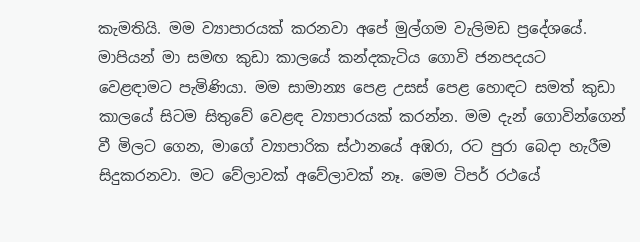කැමතියි. මම ව්‍යාපාරයක් කරනවා අපේ මුල්ගම වැලිමඩ ප්‍රදේශයේ. මාපියන් මා සමඟ කුඩා කාලයේ කන්දකැටිය ගොවි ජනපදයට වෙළඳාමට පැමිණියා. මම සාමාන්‍ය පෙළ උසස් පෙළ හොඳට සමත් කුඩා කාලයේ සිටම සිතුවේ වෙළඳ ව්‍යාපාරයක් කරන්න. මම දැන් ගොවින්ගෙන් වී මිලට ගෙන, මාගේ ව්‍යාපාරික ස්ථානයේ අඹරා, රට පුරා බෙදා හැරීම සිදුකරනවා. මට වේලාවක් අවේලාවක් නෑ. මෙම ටිපර් රථයේ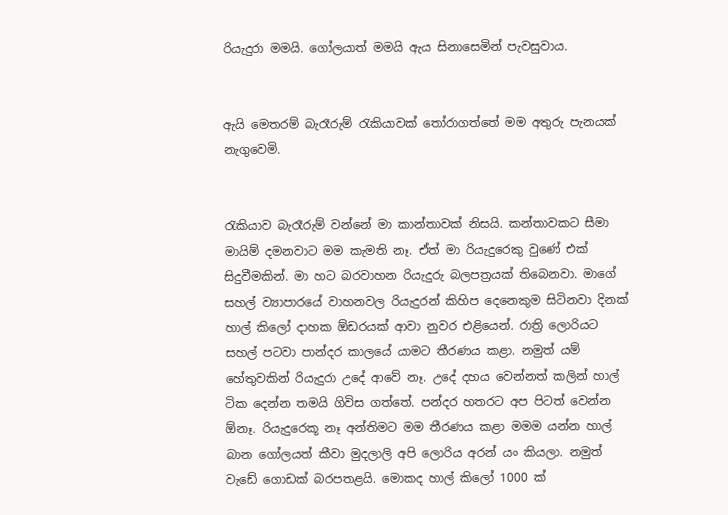රියැදුරා මමයි. ගෝලයාත් මමයි ඇය සිනාසෙමින් පැවසුවාය.


ඇයි මෙතරම් බැරෑරුම් රැකියාවක් තෝරාගත්තේ මම අතුරු පැනයක් නැගුවෙමි.


රැකියාව බැරෑරුම් වන්නේ මා කාන්තාවක් නිසයි. කන්තාවකට සීමා මායිම් දමනවාට මම කැමති නෑ. ඒත් මා රියැදුරෙකු වුණේ එක් සිදුවීමකින්. මා හට බරවාහන රියැදුරු බලපත්‍රයක් තිබෙනවා. මාගේ සහල් ව්‍යාපාරයේ වාහනවල රියැදුරන් කිහිප දෙනෙකුම සිටිනවා දිනක් හාල් කිලෝ දාහක ඕඩරයක් ආවා නුවර එළියෙන්. රාත්‍රි ලොරියට සහල් පටවා පාන්දර කාලයේ යාමට තීරණය කළා. නමුත් යම් හේතුවකින් රියැදුරා උදේ ආවේ නෑ. උදේ දහය වෙන්නත් කලින් හාල් ටික දෙන්න තමයි ගිවිස ගත්තේ. පන්දර හතරට අප පිටත් වෙන්න ඕනෑ. රියැදුරෙකූ නෑ අන්තිමට මම තීරණය කළා මමම යන්න හාල් බාන ගෝලයත් කීවා මුදලාලි අපි ලොරිය අරන් යං කියලා. නමුත් වැඩේ ගොඩක් බරපතළයි. මොකද හාල් කිලෝ 1000 ක්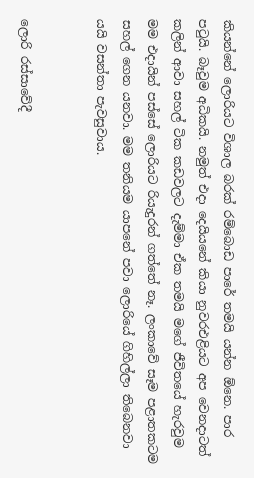කියන්නේ ලොරියට විශාල බරක් රම්බොඩ පාරේ තමයි යන්න ඕනෙ. පාර පටුයි. බෑවුම අධිකයි. නමුත් එදා දෙයියනේ කියා නුවරඑළියට අප වෙනදාටත් කලින් ආවා සහල් ටික කඩවලට දැම්මා ඒක තමයි මගේ ජීවිතයේ හැරවුම මම එදායින් පස්සේ ලොරියට රියැදුරන් ගත්තේ නෑ. ලංකාවේ සෑම පළාතකටම සහල් ගෙන යනවා. මම තනියම යාපනේ පවා ලොරියේ ගිහිල්ලා තිබෙනවා යයි වසන්තා පැවසුවාය.


ලොරි රස්සාවේදී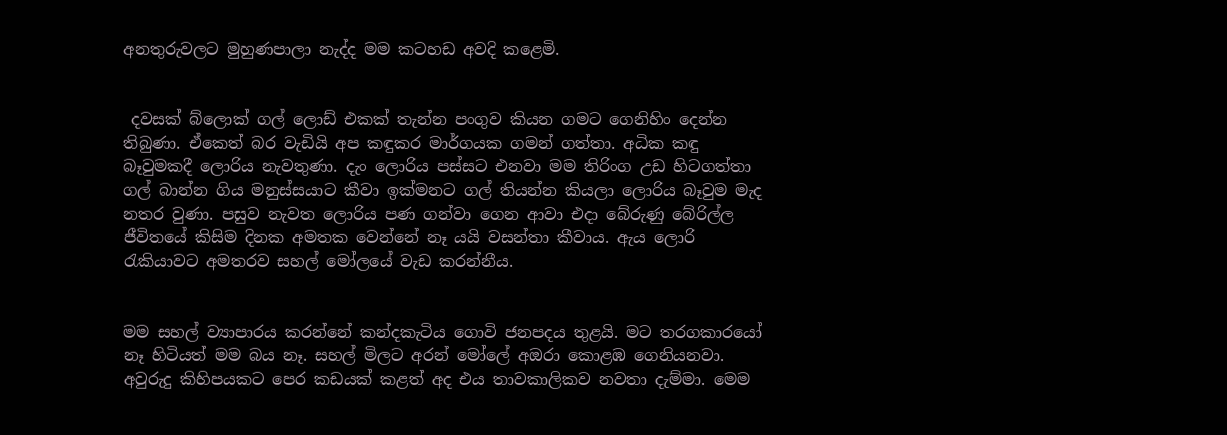අනතුරුවලට මුහුණපාලා නැද්ද මම කටහඩ අවදි කළෙමි.


 දවසක් බ්ලොක් ගල් ලොඩ් එකක් තැන්න පංගුව කියන ගමට ගෙනිහිං දෙන්න තිබුණා. ඒකෙත් බර වැඩියි අප කඳුකර මාර්ගයක ගමන් ගත්තා. අධික කඳු බෑවුමකදී ලොරිය නැවතුණා. දැං ලොරිය පස්සට එනවා මම තිරිංග උඩ හිටගත්තා ගල් බාන්න ගිය මනුස්සයාට කීවා ඉක්මනට ගල් තියන්න කියලා ලොරිය බෑවුම මැද නතර වුණා. පසුව නැවත ලොරිය පණ ගන්වා ගෙන ආවා එදා බේරුණු බේරිල්ල ජීවිතයේ කිසිම දිනක අමතක වෙන්නේ නෑ යයි වසන්තා කීවාය. ඇය ලොරි රැකියාවට අමතරව සහල් මෝලයේ වැඩ කරන්නීය.


මම සහල් ව්‍යාපාරය කරන්නේ කන්දකැටිය ගොවි ජනපදය තුළයි. මට තරගකාරයෝ නෑ හිටියත් මම බය නෑ. සහල් මිලට අරන් මෝලේ අඔරා කොළඹ ගෙනියනවා. අවුරුදු කිහිපයකට පෙර කඩයක් කළත් අද එය තාවකාලිකව නවතා දැම්මා. මෙම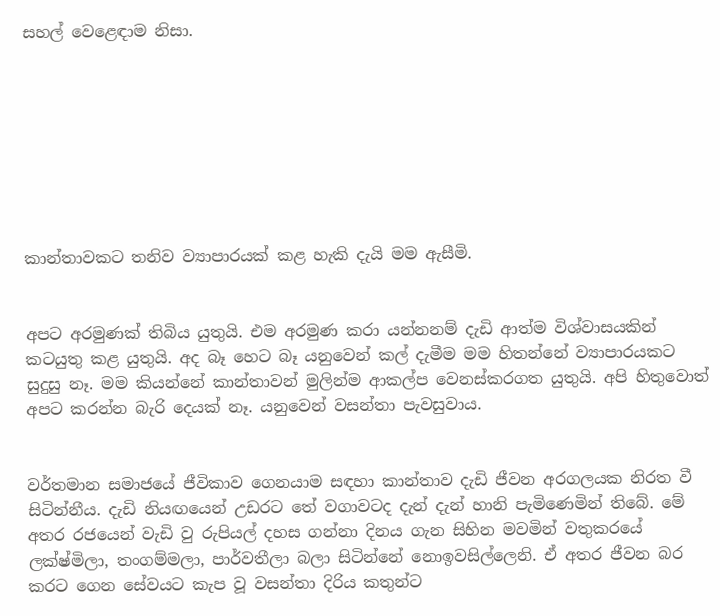සහල් වෙළෙඳාම නිසා.








කාන්තාවකට තනිව ව්‍යාපාරයක් කළ හැකි දැයි මම ඇසීමි.


අපට අරමුණක් තිබිය යුතුයි. එම අරමුණ කරා යන්නනම් දැඩි ආත්ම විශ්වාසයකින් කටයුතු කළ යුතුයි. අද බෑ හෙට බෑ යනුවෙන් කල් දැමීම මම හිතන්නේ ව්‍යාපාරයකට සුදුසු නෑ. මම කියන්නේ කාන්තාවන් මුලින්ම ආකල්ප වෙනස්කරගත යුතුයි. අපි හිතුවොත් අපට කරන්න බැරි දෙයක් නෑ. යනුවෙන් වසන්තා පැවසුවාය.


වර්තමාන සමාජයේ ජීවිකාව ගෙනයාම සඳහා කාන්තාව දැඩි ජීවන අරගලයක නිරත වී සිටින්නීය. දැඩි නියඟයෙන් උඩරට තේ වගාවටද දැන් දැන් හානි පැමිණෙමින් තිබේ. මේ අතර රජයෙන් වැඩි වු රුපියල් දහස ගන්නා දිනය ගැන සිහින මවමින් වතුකරයේ ලක්ෂ්මිලා, තංගම්මලා, පාර්වතීලා බලා සිටින්නේ නොඉවසිල්ලෙනි. ඒ අතර ජීවන බර කරට ගෙන සේවයට කැප වූ වසන්තා දිරිය කතුන්ට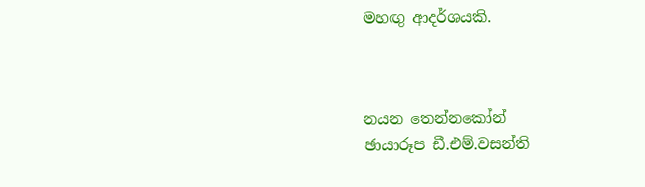මහඟු ආදර්ශයකි.



නයන තෙන්නකෝන්
ඡායාරූප ඩී.එම්.වසන්ති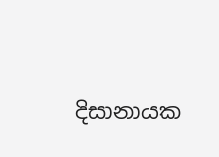දිසානායක